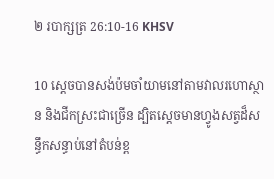២ របាក្សត្រ 26:10-16 KHSV

10 ស្ដេចបានសង់ប៉មចាំយាមនៅតាមវាលរហោ‌ស្ថាន និងជីកស្រះជាច្រើន ដ្បិតស្ដេចមានហ្វូងសត្វដ៏សន្ធឹកសន្ធាប់នៅតំបន់ខ្ព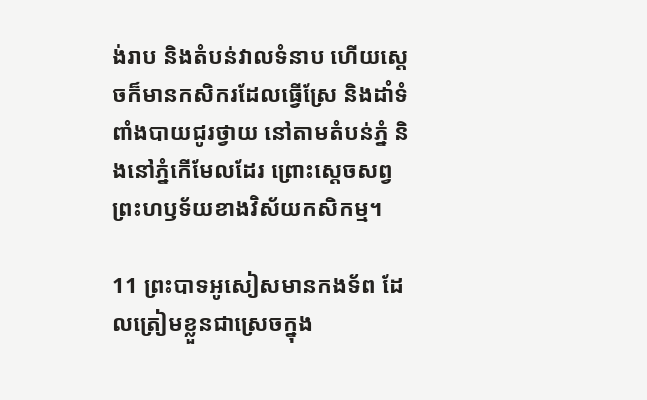ង់រាប និងតំបន់វាលទំនាប ហើយស្ដេចក៏មានកសិករដែលធ្វើស្រែ និងដាំទំពាំង‌បាយជូរថ្វាយ នៅតាមតំបន់ភ្នំ និងនៅភ្នំកើមែលដែរ ព្រោះស្ដេចសព្វព្រះ‌ហឫទ័យខាងវិស័យកសិកម្ម។

11 ព្រះ‌បាទអូសៀសមានកង‌ទ័ព ដែលត្រៀមខ្លួនជាស្រេចក្នុង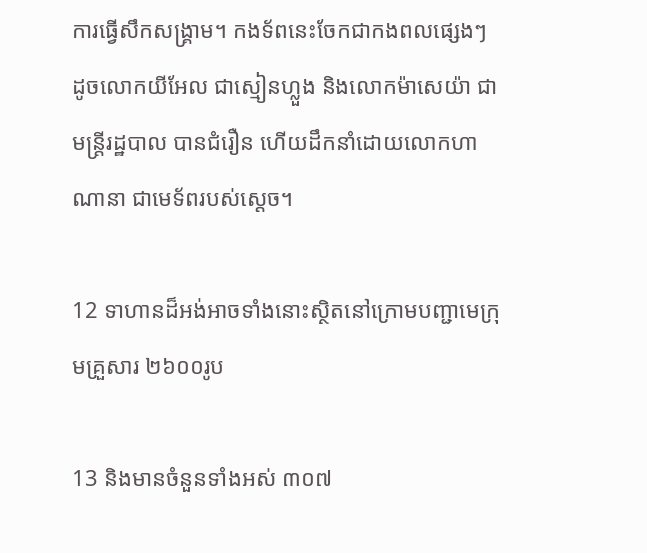ការធ្វើសឹកសង្គ្រាម។ កង‌ទ័ពនេះចែកជាកង‌ពលផ្សេងៗ ដូចលោកយីអែល ជាស្មៀនហ្លួង និងលោកម៉ាសេ‌យ៉ា ជាមន្ត្រីរដ្ឋ‌បាល បានជំរឿន ហើយដឹកនាំដោយលោកហាណា‌នា ជាមេ‌ទ័ពរបស់ស្ដេច។

12 ទាហានដ៏អង់‌អាចទាំងនោះស្ថិតនៅក្រោមបញ្ជាមេក្រុមគ្រួសារ ២៦០០រូប

13 និងមានចំនួនទាំងអស់ ៣០៧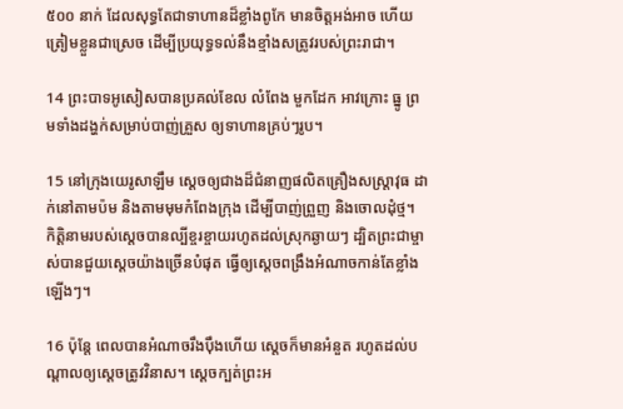៥០០ នាក់ ដែលសុទ្ធតែជាទាហានដ៏ខ្លាំងពូកែ មានចិត្តអង់‌អាច ហើយត្រៀមខ្លួនជាស្រេច ដើម្បីប្រយុទ្ធទល់នឹងខ្មាំងសត្រូវរបស់ព្រះ‌រាជា។

14 ព្រះ‌បាទអូសៀសបានប្រគល់ខែល លំពែង មួកដែក អាវ‌ក្រោះ ធ្នូ ព្រមទាំងដង្ហក់សម្រាប់បាញ់គ្រួស ឲ្យទាហានគ្រប់ៗរូប។

15 នៅក្រុងយេរូ‌សាឡឹម ស្ដេចឲ្យជាងដ៏ជំនាញផលិតគ្រឿងសស្ត្រា‌វុធ ដាក់នៅតាមប៉ម និងតាមមុមកំពែងក្រុង ដើម្បីបាញ់ព្រួញ និងចោលដុំថ្ម។ កិត្តិនាមរបស់ស្ដេចបានល្បីខ្ចរ‌ខ្ចាយរហូតដល់ស្រុកឆ្ងាយៗ ដ្បិតព្រះ‌ជាម្ចាស់បានជួយស្ដេចយ៉ាងច្រើនបំផុត ធ្វើឲ្យស្ដេចពង្រឹងអំណាចកាន់តែខ្លាំងឡើងៗ។

16 ប៉ុន្តែ ពេលបានអំណាចរឹង‌ប៉ឹងហើយ ស្ដេចក៏មានអំនួត រហូតដល់បណ្ដាលឲ្យស្ដេចត្រូវវិនាស។ ស្ដេចក្បត់ព្រះ‌អ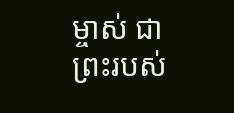ម្ចាស់ ជាព្រះរបស់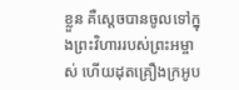ខ្លួន គឺស្ដេចបានចូលទៅក្នុងព្រះ‌វិហាររបស់ព្រះ‌អម្ចាស់ ហើយដុតគ្រឿងក្រអូប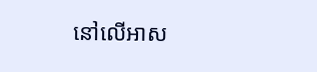នៅលើអាស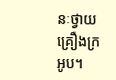នៈថ្វាយគ្រឿងក្រអូប។